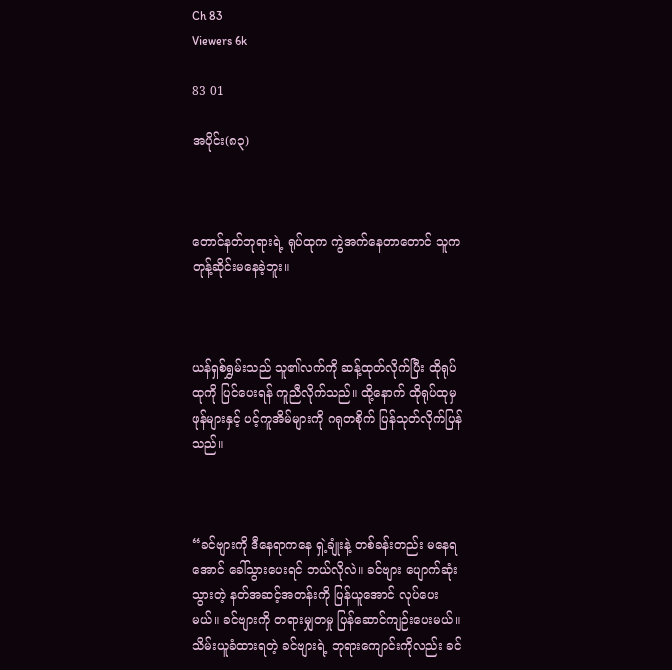Ch 83
Viewers 6k

83 01

အပိုင်း(၈၃)



တောင်နတ်ဘုရားရဲ့ ရုပ်ထုက ကွဲအက်နေတာတောင် သူက တုန့်ဆိုင်းမနေခဲ့ဘူး။



ယန်ရှစ်ရွှမ်းသည် သူ၏လက်ကို ဆန့်ထုတ်လိုက်ပြီး ထိုရုပ်ထုကို ပြင်ပေးရန် ကူညီလိုက်သည်။ ထို့နောက် ထိုရုပ်ထုမှ ဖုန်များနှင့် ပင့်ကူအိမ်များကို ဂရုတစိုက် ပြန်သုတ်လိုက်ပြန်သည်။



“ခင်ဗျားကို ဒီနေရာကနေ ရှဲ့ချုံးနဲ့ တစ်ခန်းတည်း မနေရအောင် ခေါ်သွားပေးရင် ဘယ်လိုလဲ။ ခင်ဗျား ပျောက်ဆုံးသွားတဲ့ နတ်အဆင့်အတန်းကို ပြန်ယူအောင် လုပ်ပေးမယ်။ ခင်ဗျားကို တရားမျှတမှု ပြန်ဆောင်ကျဉ်းပေးမယ်။ သိမ်းယူခံထားရတဲ့ ခင်ဗျားရဲ့ ဘုရားကျောင်းကိုလည်း ခင်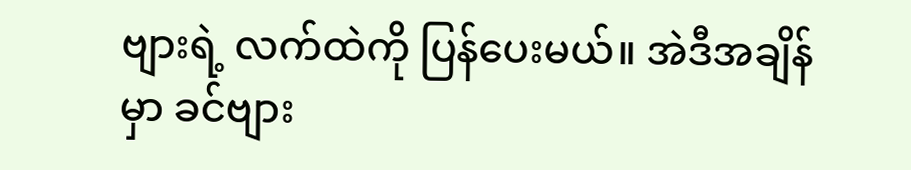ဗျားရဲ့ လက်ထဲကို ပြန်ပေးမယ်။ အဲဒီအချိန်မှာ ခင်ဗျား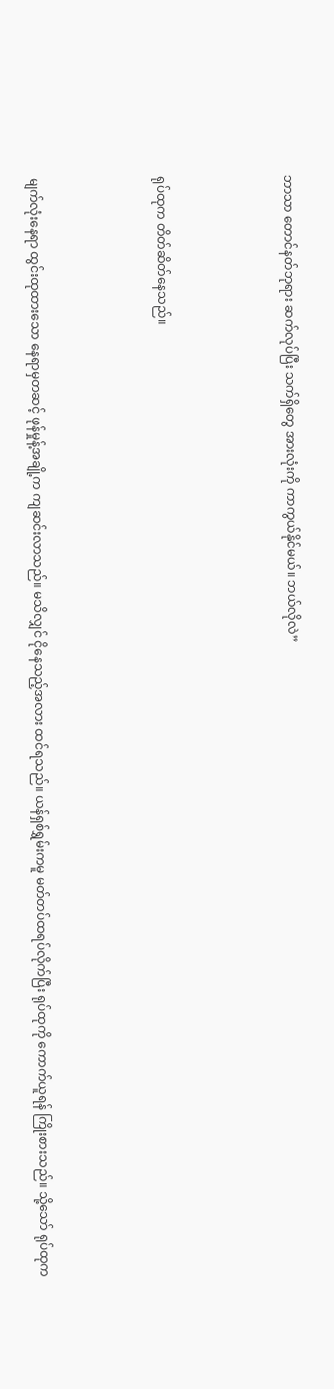ဘာသာ တောင်နတ်ဘုရား ဆက်လုပ်ပြီး သက်ရှိတွေ အားလုံးကို ကာကွယ်နိုင်မယ်။ ဘယ်လိုလဲ”



ရုပ်ထုက တိတ်ဆိတ်နေသည်။



မျက်လုံးနေရာ ထွင်းထုထားသော နေရာမှတဆင့် ဖုန်မှုန့်အချို့က ကျဆင်းလာသည်။ မသိလျှင် ငိုနေသည့်အလား ထင်ရသည်။ ယန်ရှစ်ရွှမ်းကမူ မတ်တပ်ထရပ်လိုက်ပြီး ရုပ်ထုကို ကောက်ယူရန် ကြိုးစားသည်။ သို့သော် ရုပ်ထုက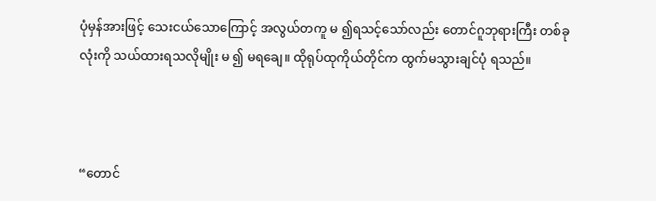ပုံမှန်အားဖြင့် သေးငယ်သောကြောင့် အလွယ်တကူ မ ၍ရသင့်သော်လည်း တောင်ဂူဘုရားကြီး တစ်ခုလုံးကို သယ်ထားရသလိုမျိုး မ ၍ မရချေ။ ထိုရုပ်ထုကိုယ်တိုင်က ထွက်မသွားချင်ပုံ ရသည်။



“တောင်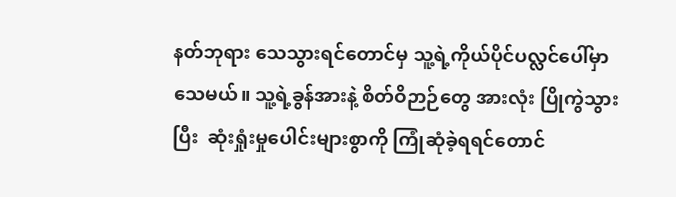နတ်ဘုရား သေသွားရင်တောင်မှ သူ့ရဲ့ကိုယ်ပိုင်ပလ္လင်ပေါ်မှာ သေမယ်။ သူ့ရဲ့ခွန်အားနဲ့ စိတ်ဝိဉာဉ်တွေ အားလုံး ပြိုကွဲသွားပြီး  ဆုံးရှုံးမှုပေါင်းများစွာကို ကြုံဆုံခဲ့ရရင်တောင်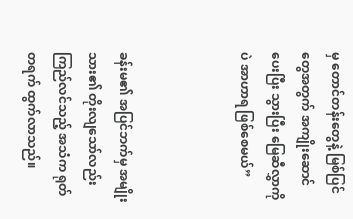မှ တောင်တန်းတွေနဲ့ မြစ်ပြင်တွေအတွက် အကျိုးဆောင်ပေးပြီး သွားပြီး မြေဆီလွှာကိုပဲ အာဟာရ ဖြစ်စေမယ်”



ခန်းမ၏ အပြင်ဘက်မှ အမျိုးသား၏ တိုးလျသော်လည်း ကြည်လင်သည့် အသံက ရုတ်တရက် ထွက်လာသည်။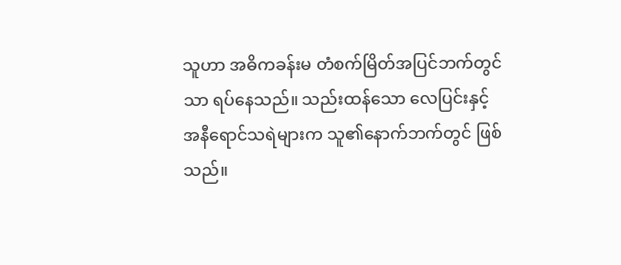သူဟာ အဓိကခန်းမ တံစက်မြိတ်အပြင်ဘက်တွင်သာ ရပ်နေသည်။ သည်းထန်သော လေပြင်းနှင့် အနီရောင်သရဲများက သူ၏နောက်ဘက်တွင် ဖြစ်သည်။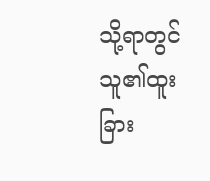သို့ရာတွင် သူ၏ထူးခြား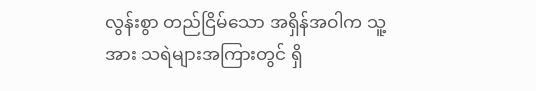လွန်းစွာ တည်ငြိမ်သော အရှိန်အဝါက သူ့အား သရဲများအကြားတွင် ရှိ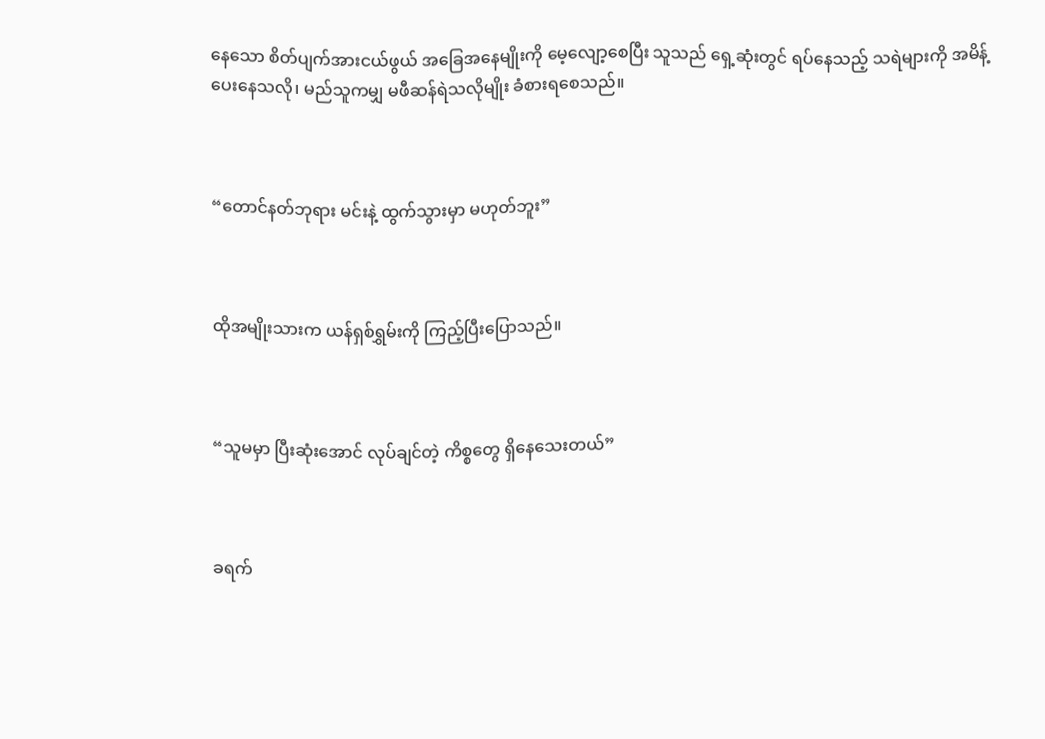နေသော စိတ်ပျက်အားငယ်ဖွယ် အခြေအနေမျိုးကို မေ့လျော့စေပြီး သူသည် ရှေ့ဆုံးတွင် ရပ်နေသည့် သရဲများကို အမိန့်ပေးနေသလို၊ မည်သူကမျှ မဖီဆန်ရဲသလိုမျိုး ခံစားရစေသည်။



“တောင်နတ်ဘုရား မင်းနဲ့ ထွက်သွားမှာ မဟုတ်ဘူး”



ထိုအမျိုးသားက ယန်ရှစ်ရွှမ်းကို ကြည့်ပြီးပြောသည်။



“သူမမှာ ပြီးဆုံးအောင် လုပ်ချင်တဲ့ ကိစ္စတွေ ရှိနေသေးတယ်”



ခရက်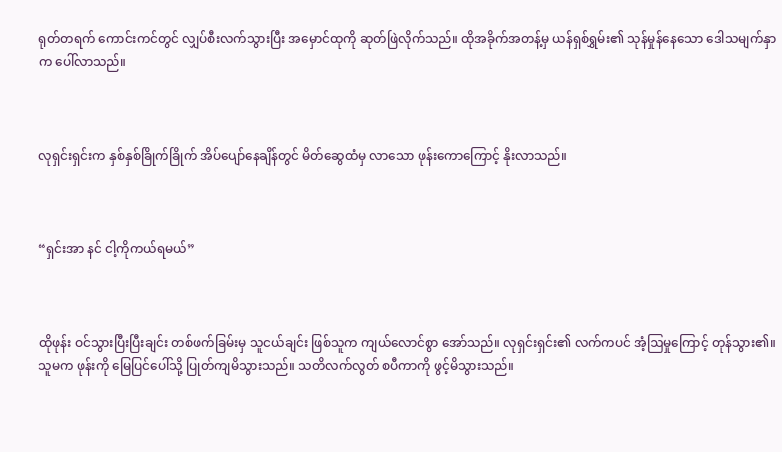ရုတ်တရက် ကောင်းကင်တွင် လျှပ်စီးလက်သွားပြီး အမှောင်ထုကို ဆုတ်ဖြဲလိုက်သည်။ ထိုအခိုက်အတန့်မှ ယန်ရှစ်ရွှမ်း၏ သုန်မှုန်နေသော ဒေါသမျက်နှာက ပေါ်လာသည်။



လုရှင်းရှင်းက နှစ်နှစ်ခြိုက်ခြိုက် အိပ်ပျော်နေချိန်တွင် မိတ်ဆွေထံမှ လာသော ဖုန်းကောကြောင့် နိုးလာသည်။



“ရှင်းအာ နင် ငါ့ကိုကယ်ရမယ်”



ထိုဖုန်း ဝင်သွားပြီးပြီးချင်း တစ်ဖက်ခြမ်းမှ သူငယ်ချင်း ဖြစ်သူက ကျယ်လောင်စွာ အော်သည်။ လုရှင်းရှင်း၏ လက်ကပင် အံ့ဩမှုကြောင့် တုန်သွား၏။ သူမက ဖုန်းကို မြေပြင်ပေါ်သို့ ပြုတ်ကျမိသွားသည်။ သတိလက်လွတ် စပီကာကို ဖွင့်မိသွားသည်။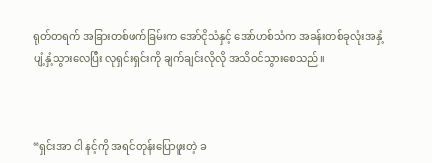ရုတ်တရက် အခြားတစ်ဖက်ခြမ်းက အော်ငိုသံနှင့် အော်ဟစ်သံက အခန်းတစ်ခုလုံးအနှံ့ ပျံ့နှံ့သွားလေပြီး လုရှင်းရှင်းကို ချက်ချင်းလိုလို အသိဝင်သွားစေသည်။



“ရှင်းအာ ငါ နင့်ကို အရင်တုန်းပြောဖူးတဲ့ ခ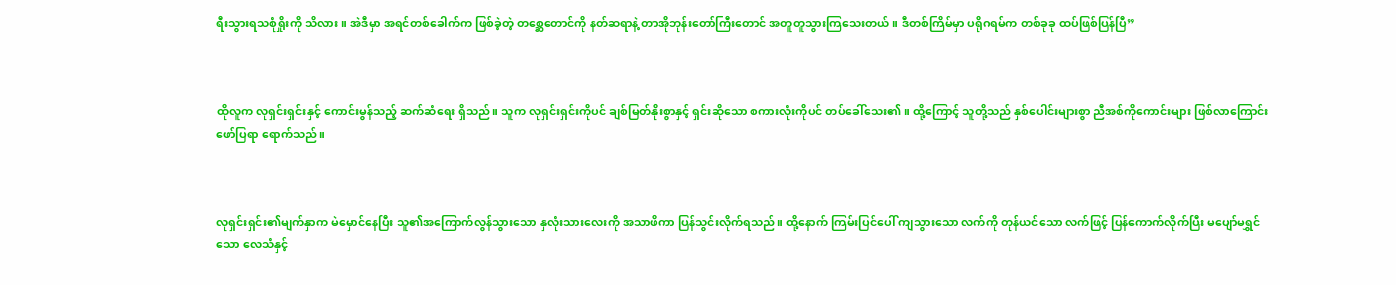ရီးသွားရသစုံရှိုးကို သိလား။ အဲဒီမှာ အရင်တစ်ခေါက်က ဖြစ်ခဲ့တဲ့ တစ္ဆေတောင်ကို နတ်ဆရာနဲ့ တာအိုဘုန်းတော်ကြီးတောင် အတူတူသွားကြသေးတယ်။ ဒီတစ်ကြိမ်မှာ ပရိုဂရမ်က တစ်ခုခု ထပ်ဖြစ်ပြန်ပြီ”



ထိုလူက လုရှင်းရှင်းနှင့် ကောင်းမွန်သည့် ဆက်ဆံရေး ရှိသည်။ သူက လုရှင်းရှင်းကိုပင် ချစ်မြတ်နိုးစွာနှင့် ရှင်းဆိုသော စကားလုံးကိုပင် တပ်ခေါ်သေး၏။ ထို့ကြောင့် သူတို့သည် နှစ်ပေါင်းများစွာ ညီအစ်ကိုကောင်းများ ဖြစ်လာကြောင်း ဖော်ပြရာ ရောက်သည်။



လုရှင်းရှင်း၏မျက်နှာက မဲမှောင်နေပြီး သူ၏အကြောက်လွန်သွားသော နှလုံးသားလေးကို အသာဖိကာ ပြန်သွင်းလိုက်ရသည်။ ထို့နောက် ကြမ်းပြင်ပေါ် ကျသွားသော လက်ကို တုန်ယင်သော လက်ဖြင့် ပြန်ကောက်လိုက်ပြီး မပျော်မရွှင်သော လေသံနှင့်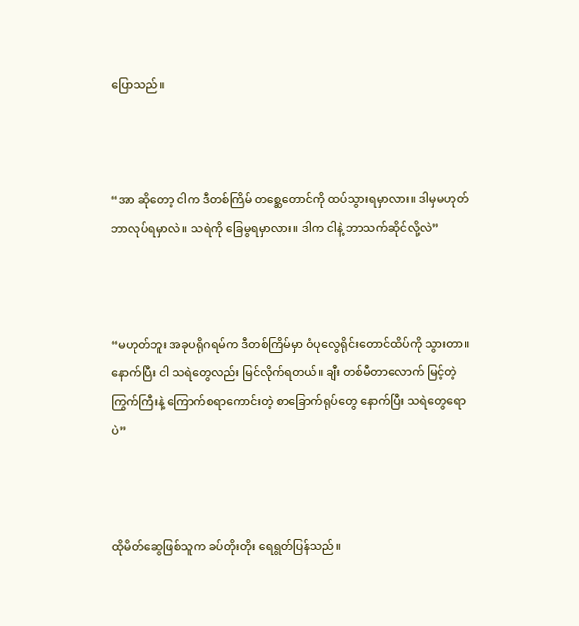ပြောသည်။



“အာ ဆိုတော့ ငါက ဒီတစ်ကြိမ် တစ္ဆေတောင်ကို ထပ်သွားရမှာလား။ ဒါမှမဟုတ် ဘာလုပ်ရမှာလဲ။ သရဲကို ခြေမွရမှာလား။ ဒါက ငါနဲ့ ဘာသက်ဆိုင်လို့လဲ”



“မဟုတ်ဘူး အခုပရိုဂရမ်က ဒီတစ်ကြိမ်မှာ ဝံပုလွေရိုင်းတောင်ထိပ်ကို သွားတာ။ နောက်ပြီး ငါ သရဲတွေလည်း မြင်လိုက်ရတယ်။ ချီး တစ်မီတာလောက် မြင့်တဲ့ ကြွက်ကြီးနဲ့ ကြောက်စရာကောင်းတဲ့ စာခြောက်ရုပ်တွေ နောက်ပြီး သရဲ‌တွေရောပဲ”



ထိုမိတ်ဆွေဖြစ်သူက ခပ်တိုးတိုး ရေရွတ်ပြန်သည်။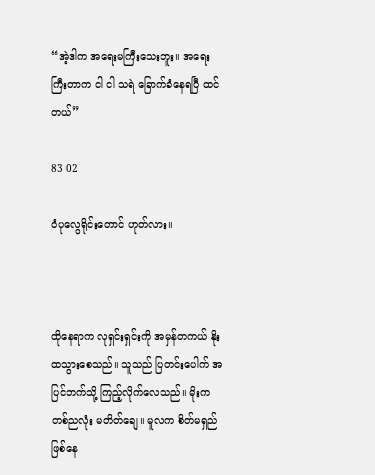“အဲ့ဒါက အရေးမကြီးသေးဘူး။ အရေးကြီးတာက ငါ ငါ သရဲ ခြောက်ခံနေရပြီ ထင်တယ်”

83 02

ဝံပုလွေရိုင်းတောင် ဟုတ်လား။



ထိုနေရာက လုရှင်းရှင်းကို အမှန်တကယ် နိုးထသွားစေသည်။ သူသည် ပြတင်းပေါက် အပြင်ဘက်သို့ ကြည့်လိုက်လေသည်။ မိုးက တစ်ညလုံး မတိတ်ချေ။ မူလက စိတ်မရှည် ဖြစ်နေ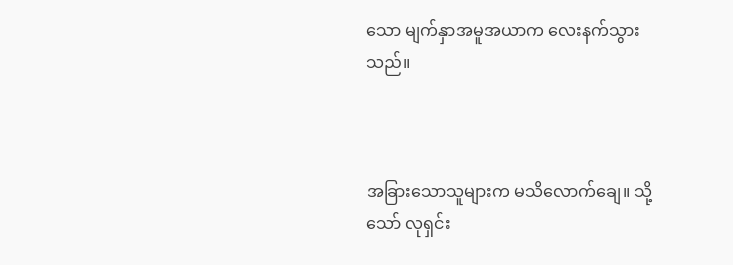သော မျက်နှာအမူအယာက လေးနက်သွားသည်။



အခြားသောသူများက မသိလောက်ချေ။ သို့သော် လုရှင်း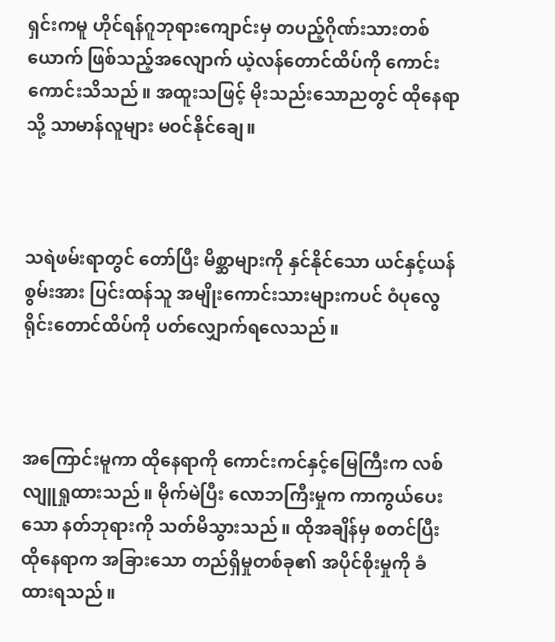ရှင်းကမူ ဟိုင်ရန်ဂူဘုရားကျောင်းမှ တပည့်ဂိုဏ်းသားတစ်ယောက် ဖြစ်သည့်အလျောက် ယဲ့လန်တောင်ထိပ်ကို ကောင်းကောင်းသိသည်။ အထူးသဖြင့် မိုးသည်းသောညတွင် ထိုနေရာသို့ သာမာန်လူများ မဝင်နိုင်ချေ။



သရဲဖမ်းရာတွင် တော်ပြီး မိစ္ဆာများကို နှင်နိုင်သော ယင်နှင့်ယန်စွမ်းအား ပြင်းထန်သူ အမျိုးကောင်းသားများကပင် ဝံပုလွေရိုင်းတောင်ထိပ်ကို ပတ်လျှောက်ရလေသည်။



အကြောင်းမူကာ ထိုနေရာကို ကောင်းကင်နှင့်မြေကြီးက လစ်လျူရှုထားသည်။ မိုက်မဲပြီး လောဘကြီးမှုက ကာကွယ်ပေးသော နတ်ဘုရားကို သတ်မိသွားသည်။ ထိုအချိန်မှ စတင်ပြီး ထိုနေရာက အခြားသော တည်ရှိမှုတစ်ခု၏ အပိုင်စိုးမှုကို ခံထားရသည်။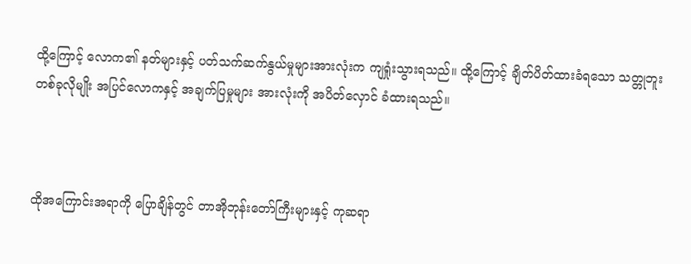ထို့ကြောင့် လောက၏ နတ်များနှင့် ပတ်သက်ဆက်နွယ်မှုများအားလုံးက ကျရှုံးသွားရသည်။ ထို့ကြောင့် ချိတ်ပိတ်ထားခံရသော သတ္တုဘူး တစ်ခုလိုမျိုး အပြင်လောကနှင့် အချက်ပြမှုများ အားလုံးကို အပိတ်လှောင် ခံထားရသည်။



ထိုအကြောင်းအရာကို ပြောချိန်တွင် တာအိုဘုန်းတော်ကြီးများနှင့် ကုဆရာ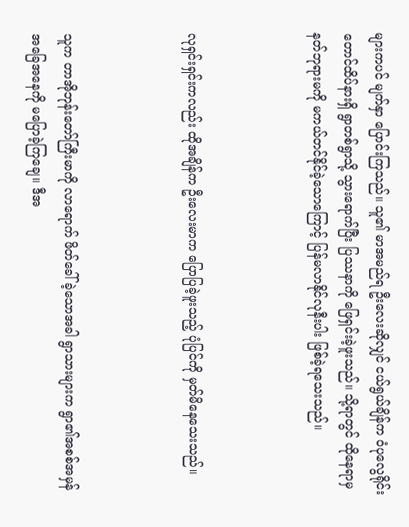များကပင် မျက်နှာ ပြောင်းကြသည်။ သူ၏ မာအမည်ရ ဦးလေးဆိုလျှင် ငယ်ရွယ်ချိန်က ဝံပုလွေရိုင်းတောင်ထိပ်နားရှိ ရွာတစ်ရွာသို့ သွားရောက်ပြီး ပြဿနာကို ဖြေရှင်းခဲ့ဖူးသည်။ သို့ရာတွင် ထိုနေရာမှ နတ်ဘုရားမကို မကယ်တင်နိုင်ခဲ့သော‌ကြောင့် ပြန်မလာနိုင်လုနီးပါး ဖြစ်ခဲ့ရသေးသည်။



လုရှင်းရှင်းကလည်း ထိုအချိန်က ဦးလေးမာက ပြောပြခဲ့ဖူးသည့် ပုံပြင်ကို မှတ်မိနေသေးသည်။



သူက တာအိုဘုန်းတော်ကြီးမာကို လာရောက် ဖိတ်ခေါ်ခဲ့သောအခါ ရွာသားများက ရွာ၏အစစ်အမှန် အခြေအနေကို မပြောခဲ့ကြချေ။ ဒီအ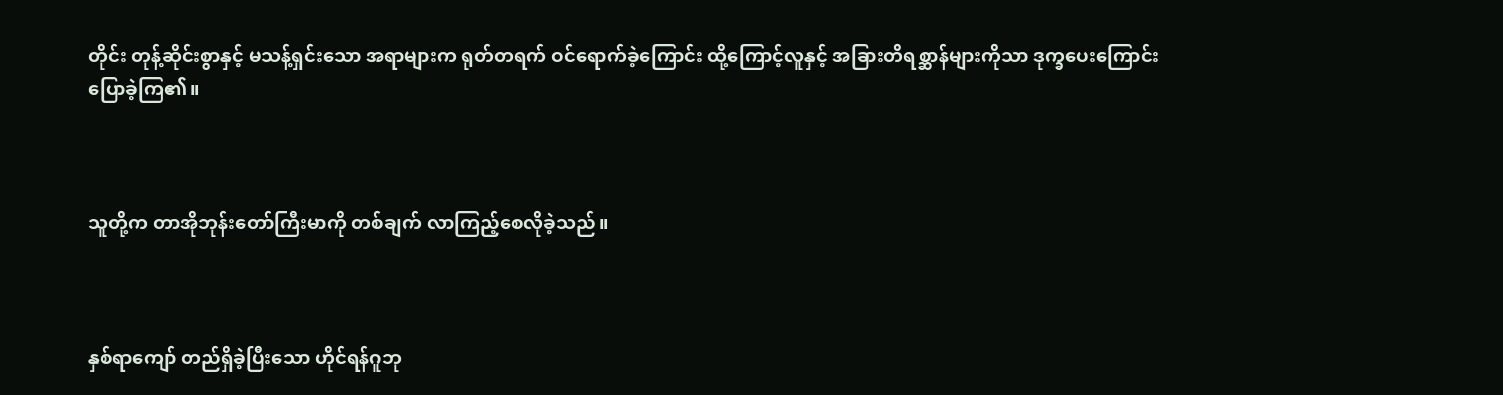တိုင်း တုန့်ဆိုင်းစွာနှင့် မသန့်ရှင်းသော အရာများက ရုတ်တရက် ဝင်ရောက်ခဲ့ကြောင်း ထို့ကြောင့်လူနှင့် အခြားတိရစ္ဆာန်များကိုသာ ဒုက္ခပေးကြောင်း ပြောခဲ့ကြ၏။



သူတို့က တာအိုဘုန်းတော်ကြီးမာကို တစ်ချက် လာကြည့်စေလိုခဲ့သည်။



နှစ်ရာကျော် တည်ရှိခဲ့ပြီးသော ဟိုင်ရန်ဂူဘု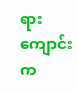ရားကျောင်းက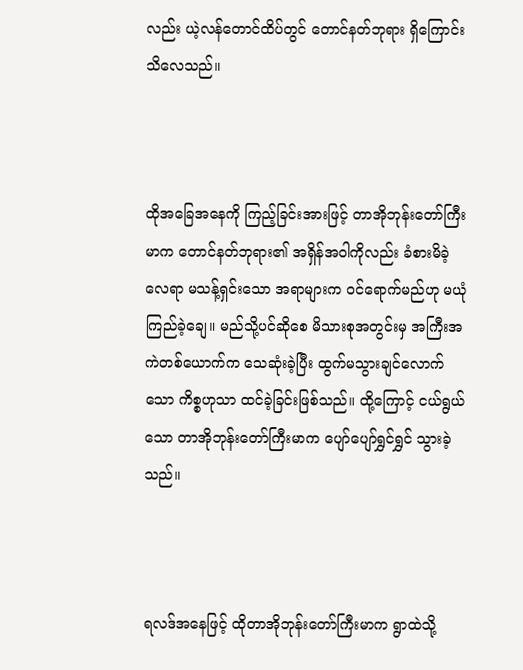လည်း ယဲ့လန်တောင်ထိပ်တွင် တောင်နတ်ဘုရား ရှိကြောင်း သိလေသည်။



ထိုအခြေအနေကို ကြည့်ခြင်းအားဖြင့် တာအိုဘုန်းတော်ကြီးမာက တောင်နတ်ဘုရား၏ အရှိန်အဝါကိုလည်း ခံစားမိခဲ့လေရာ မသန့်ရှင်းသော အရာများက ဝင်ရောက်မည်ဟု မယုံကြည်ခဲ့ချေ။ မည်သို့ပင်ဆိုစေ မိသားစုအတွင်းမှ အကြီးအကဲတစ်ယောက်က သေဆုံးခဲ့ပြီး ထွက်မသွားချင်လောက်သော ကိစ္စဟုသာ ထင်ခဲ့ခြင်းဖြစ်သည်။ ထို့ကြောင့် ငယ်ရွယ်သော တာအိုဘုန်းတော်ကြီးမာက ပျော်ပျော်ရွှင်ရွှင် သွားခဲ့သည်။



ရလဒ်အနေဖြင့် ထိုတာအိုဘုန်းတော်ကြီးမာက ရွာထဲသို့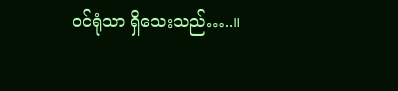ဝင်ရုံသာ ရှိသေးသည်…..။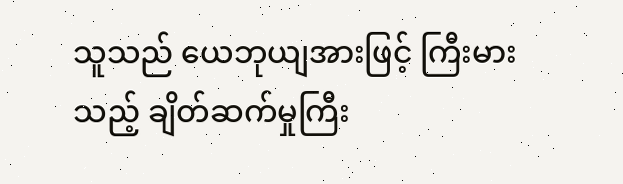သူသည် ယေဘုယျအားဖြင့် ကြီးမားသည့် ချိတ်ဆက်မှုကြီး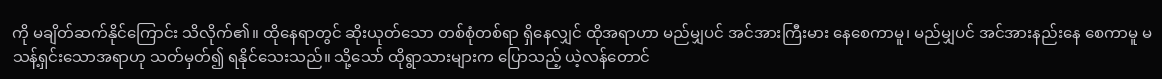ကို မချိတ်ဆက်နိုင်ကြောင်း သိလိုက်၏။ ထိုနေရာတွင် ဆိုးယုတ်သော တစ်စုံတစ်ရာ ရှိနေလျှင် ထိုအရာဟာ မည်မျှပင် အင်အားကြီးမား နေစေကာမူ၊ မည်မျှပင် အင်အားနည်းနေ စေကာမူ မသန့်ရှင်းသောအရာဟု သတ်မှတ်၍ ရနိုင်သေးသည်။ သို့သော် ထိုရွာသားများက ပြောသည့် ယဲ့လန်တောင်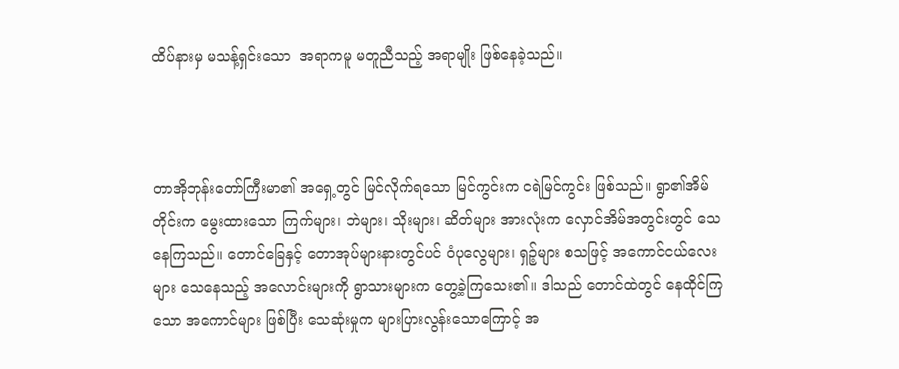ထိပ်နားမှ မသန့်ရှင်းသော  အရာကမူ မတူညီသည့် အရာမျိုး ဖြစ်နေခဲ့သည်။



တာအိုဘုန်းတော်ကြီးမာ၏ အရှေ့တွင် မြင်လိုက်ရသော မြင်ကွင်းက ငရဲမြင်ကွင်း ဖြစ်သည်။ ရွာ၏အိမ်တိုင်းက မွေးထားသော ကြက်များ၊ ဘဲများ၊ သိုးများ၊ ဆိတ်များ အားလုံးက လှောင်အိမ်အတွင်းတွင် သေနေကြသည်။ တောင်ခြေနှင့် တောအုပ်များနားတွင်ပင် ဝံပုလွေများ၊ ရှဉ့်များ စသဖြင့် အကောင်ငယ်လေးများ သေနေသည့် အလောင်းများကို ရွာသားများက တွေ့ခဲ့ကြသေး၏။ ဒါသည် တောင်ထဲတွင် နေထိုင်ကြသော အကောင်များ ဖြစ်ပြီး သေဆုံးမှုက များပြားလွန်းသောကြောင့် အ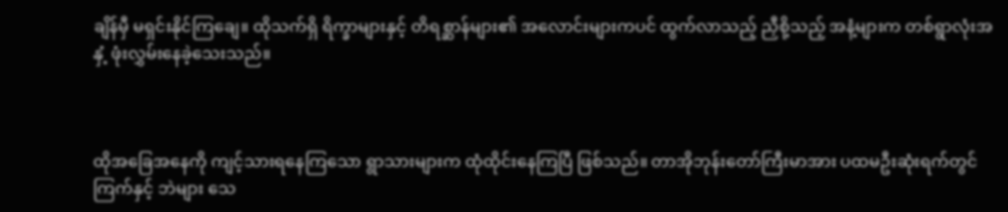ချိန်မှီ မရှင်းနိုင်ကြချေ။ ထိုသက်ရှိ ရိက္ခာများနှင့် တိရစ္ဆာန်များ၏ အလောင်းများကပင် ထွက်လာသည့် ညှီစို့သည့် အနံ့များက တစ်ရွာလုံးအနှံ့ ဖုံးလွှမ်းနေခဲ့သေးသည်။



ထိုအခြေအနေကို ကျင့်သားရနေကြသော ရွာသားများက ထုံထိုင်းနေကြပြီ ဖြစ်သည်။ တာအိုဘုန်းတော်ကြီးမာအား ပထမဦးဆုံးရက်တွင် ကြက်နှင့် ဘဲများ သေ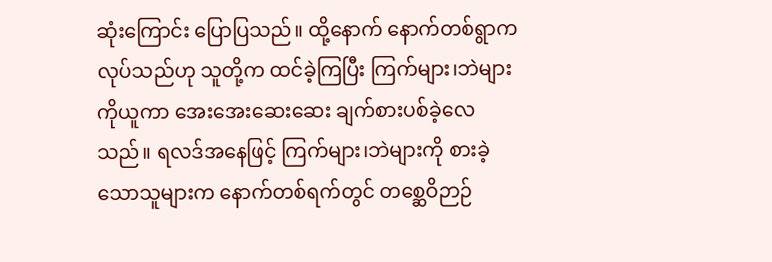ဆုံးကြောင်း ပြောပြသည်။ ထို့နောက် နောက်တစ်ရွာက လုပ်သည်ဟု သူတို့က ထင်ခဲ့ကြပြီး ကြက်များ၊ဘဲများကိုယူကာ အေးအေးဆေးဆေး ချက်စားပစ်ခဲ့လေသည်။ ရလဒ်အနေဖြင့် ကြက်များ၊ဘဲများကို စားခဲ့သောသူများက နောက်တစ်ရက်တွင် တစ္ဆေဝိဉာဉ်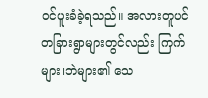ဝင်ပူးခံခဲ့ရသည်။ အလားတူပင် တခြားရွာများတွင်လည်း ကြက်များ၊ဘဲများ၏ သေ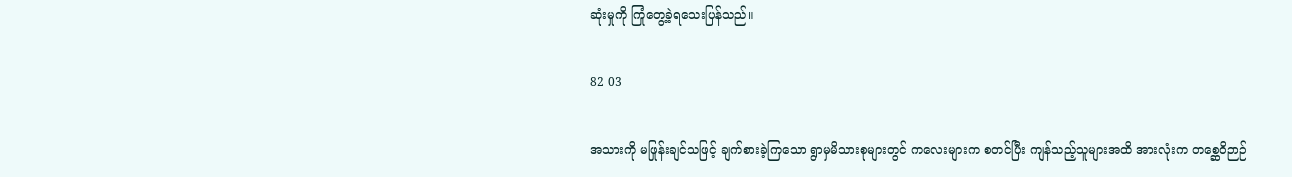ဆုံးမှုကို ကြုံတွေ့ခဲ့ရသေးပြန်သည်။

82 03

အသားကို မဖြုန်းချင်သဖြင့် ချက်စားခဲ့ကြသော ရွာမှမိသားစုများတွင် ကလေးများက စတင်ပြီး ကျန်သည့်သူများအထိ အားလုံးက တစ္ဆေဝိဉာဉ်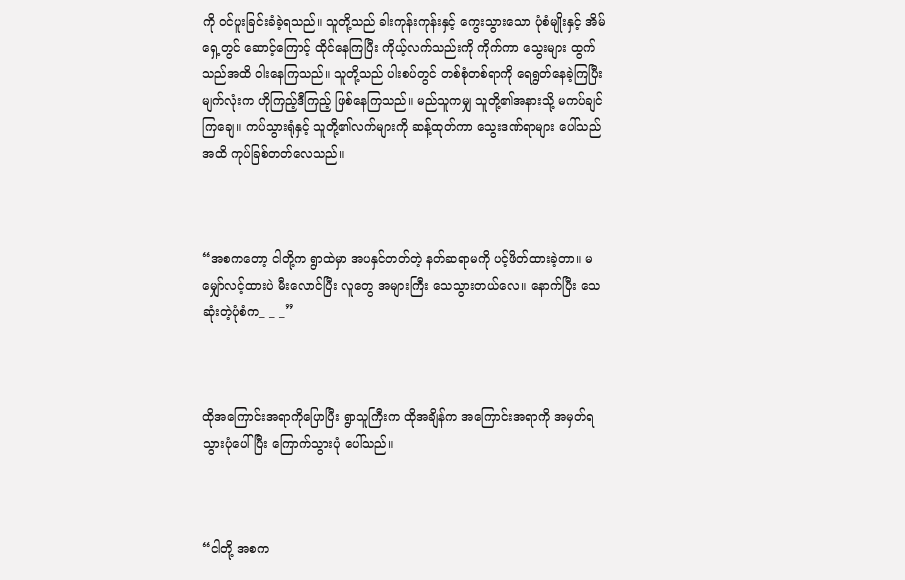ကို ဝင်ပူးခြင်းခံခဲ့ရသည်။ သူတို့သည် ခါးကုန်းကုန်းနှင့် ကွေးသွား‌သော ပုံစံမျိုးနှင့် အိမ်ရှေ့တွင် ဆောင့်ကြောင့် ထိုင်နေကြပြီး ကိုယ့်လက်သည်းကို ကိုက်ကာ သွေးများ ထွက်သည်အထိ ဝါးနေကြသည်။ သူတို့သည် ပါးစပ်တွင် တစ်စုံတစ်ရာကို ရေရွတ်နေခဲ့ကြပြီး မျက်လုံးက ဟိုကြည့်ဒီကြည့် ဖြစ်နေကြသည်။ မည်သူကမျှ သူတို့၏အနားသို့ မကပ်ချင်ကြချေ။ ကပ်သွားရုံနှင့် သူတို့၏လက်များကို ဆန့်ထုတ်ကာ သွေးဒဏ်ရာများ ပေါ်သည်အထိ ကုပ်ခြစ်တတ်လေသည်။



“အစကတော့ ငါတို့က ရွာထဲမှာ အပနှင်တတ်တဲ့ နတ်ဆရာမကို ပင့်ဖိတ်ထားခဲ့တာ။ မမျှော်လင့်ထားပဲ မီးလောင်ပြီး လူတွေ အများကြီး သေသွားတယ်လေ။ နောက်ပြီး သေဆုံးတဲ့ပုံစံက_ _ _”



ထိုအကြောင်းအရာကိုပြောပြီး ရွာသူကြီးက ထိုအချိန်က အကြောင်းအရာကို အမှတ်ရသွားပုံပေါ်ပြီး ကြောက်သွားပုံ ပေါ်သည်။



“ငါတို့ အစက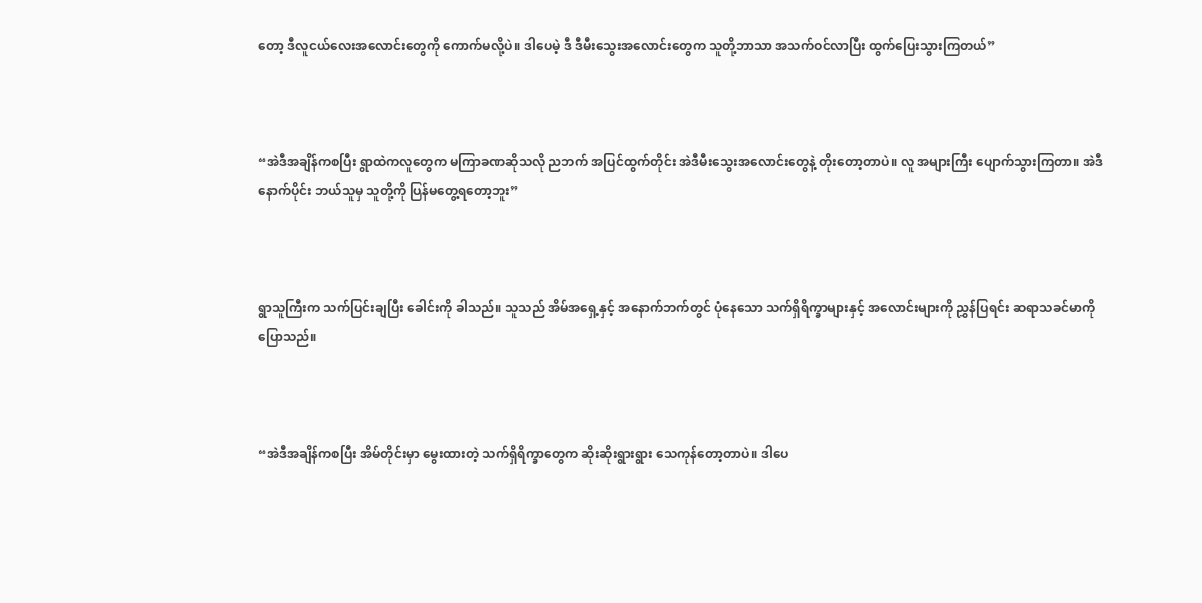တော့ ဒီလူငယ်လေးအလောင်းတွေကို ကောက်မလို့ပဲ။ ဒါပေမဲ့ ဒီ ဒီမီးသွေးအလောင်းတွေက သူတို့ဘာသာ အသက်ဝင်လာပြီး ထွက်ပြေးသွားကြတယ်”



“အဲဒီအချိန်ကစပြီး ရွာထဲကလူတွေက မကြာခဏဆိုသလို ညဘက် အပြင်ထွက်တိုင်း အဲဒီမီးသွေးအလောင်းတွေနဲ့ တိုးတော့တာပဲ။ လူ အများကြီး ပျောက်သွားကြတာ။ အဲဒီနောက်ပိုင်း ဘယ်သူမှ သူတို့ကို ပြန်မတွေ့ရတော့ဘူး”



ရွာသူကြီးက သက်ပြင်းချပြီး ခေါင်းကို ခါသည်။ သူသည် အိမ်အရှေ့နှင့် အနောက်ဘက်တွင် ပုံနေသော သက်ရှိရိက္ခာများနှင့် အလောင်းများကို ညွှန်ပြရင်း ဆရာသခင်မာကို ပြောသည်။



“အဲဒီအချိန်ကစပြီး အိမ်တိုင်းမှာ မွေးထားတဲ့ သက်ရှိရိက္ခာတွေက ဆိုးဆိုးရွားရွား သေကုန်တော့တာပဲ။ ဒါပေ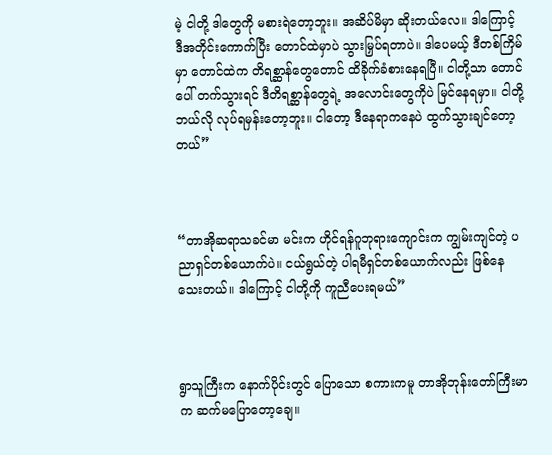မဲ့ ငါတို့ ဒါတွေကို မစားရဲတော့ဘူး။ အဆိပ်မိမှာ ဆိုးတယ်လေ။ ဒါကြောင့် ဒီအတိုင်းကောက်ပြီး တောင်ထဲမှာပဲ သွားမြှပ်ရတာပဲ။ ဒါပေမယ့် ဒီတစ်ကြိမ်မှာ တောင်ထဲက တိရစ္ဆာန်တွေတောင် ထိခိုက်ခံစားနေရပြီ။ ငါတို့သာ တောင်ပေါ် တက်သွားရင် ဒီတိရစ္ဆာန်တွေရဲ့ အလောင်းတွေကိုပဲ မြင်နေရမှာ။ ငါတို့ ဘယ်လို လုပ်ရမှန်းတော့ဘူး။ ငါတော့ ဒီနေရာကနေပဲ ထွက်သွားချင်တော့တယ်”



“တာအိုဆရာသခင်မာ မင်းက ဟိုင်ရန်ဂူဘုရားကျောင်းက ကျွမ်းကျင်တဲ့ ပညာရှင်တစ်ယောက်ပဲ။ ငယ်ရွယ်တဲ့ ပါရမီရှင်တစ်ယောက်လည်း ဖြစ်နေသေးတယ်။ ဒါကြောင့် ငါတို့ကို ကူညီပေးရမယ်”



ရွာသူကြီးက နောက်ပိုင်းတွင် ပြောသော စကားကမူ တာအိုဘုန်းတော်ကြီးမာက ဆက်မပြောတော့ချေ။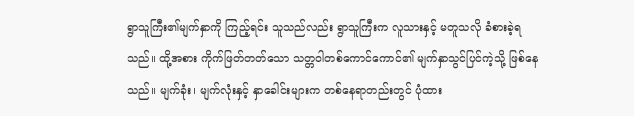ရွာသူကြီး၏မျက်နှာကို ကြည့်ရင်း သူသည်လည်း ရွာသူကြီးက လူသားနှင့် မတူသလို ခံစားခဲ့ရသည်။ ထို့အစား ကိုက်ဖြတ်တတ်သော သတ္တဝါတစ်ကောင်ကောင်၏ မျက်နှာသွင်ပြင်ကဲ့သို့ ဖြစ်နေသည်။ မျက်ခုံး၊ မျက်လုံးနှင့် နှာခေါင်းများက တစ်နေရာတည်းတွင် ပုံထား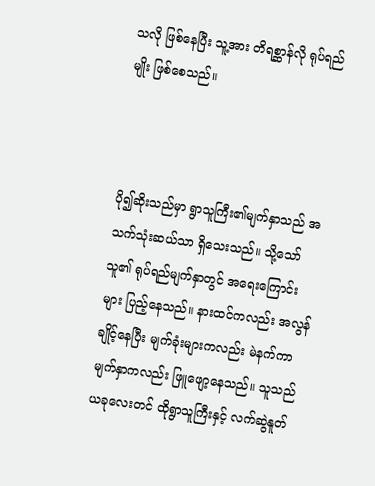သလို ဖြစ်နေပြီး သူ့အား တိရစ္ဆာန်လို ရုပ်ရည်မျိုး ဖြစ်စေသည်။



ပို၍ဆိုးသည်မှာ ရွာသူကြီး၏မျက်နှာသည် အသက်သုံးဆယ်သာ ရှိသေးသည်။ သို့သော် သူ၏ ရုပ်ရည်မျက်နှာတွင် အရေးကြောင်းများ ပြည့်နေသည်။ နားထင်ကလည်း အလွန်ချိုင့်နေပြီး မျက်ခုံးများကလည်း မဲနက်ကာ မျက်နှာကလည်း ဖြူဖျော့နေသည်။ သူသည် ယခုလေးတင် ထိုရွာသူကြီးနှင့် လက်ဆွဲနူတ်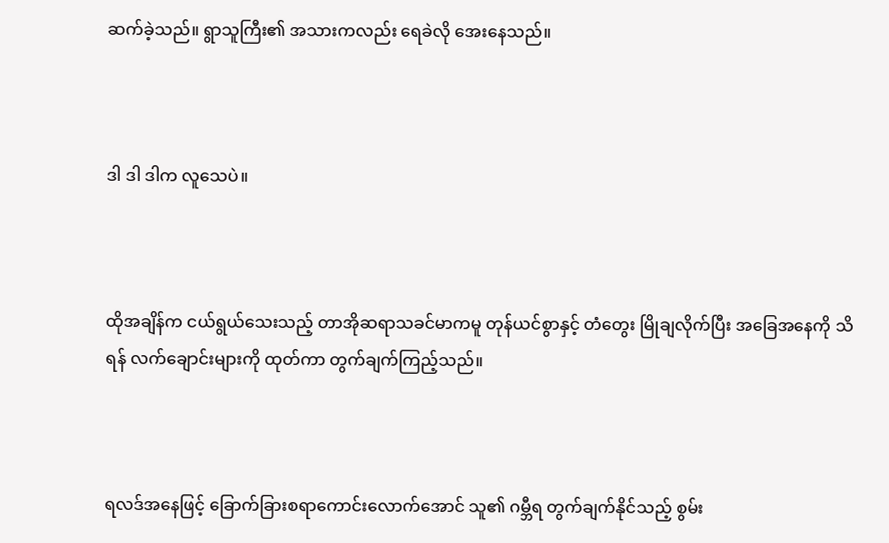ဆက်ခဲ့သည်။ ရွာသူကြီး၏ အသားကလည်း ရေခဲလို အေးနေသည်။



ဒါ ဒါ ဒါက လူသေပဲ။



ထိုအချိန်က ငယ်ရွယ်သေးသည့် တာအိုဆရာသခင်မာကမူ တုန်ယင်စွာနှင့် တံတွေး မြိုချလိုက်ပြီး အခြေအနေကို သိရန် လက်ချောင်းများကို ထုတ်ကာ တွက်ချက်ကြည့်သည်။



ရလဒ်အနေဖြင့် ခြောက်ခြားစရာကောင်းလောက်အောင် သူ၏ ဂမ္ဘီရ တွက်ချက်နိုင်သည့် စွမ်း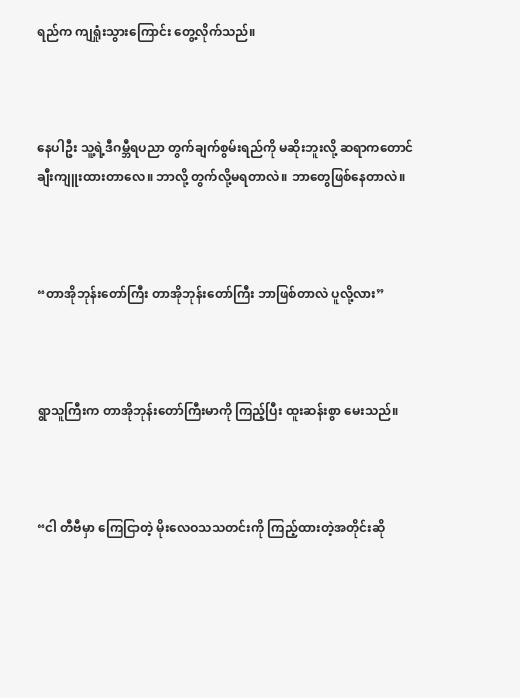ရည်က ကျရှုံးသွားကြောင်း တွေ့လိုက်သည်။



နေပါဦး သူ့ရဲ့ဒီဂမ္ဘီရပညာ တွက်ချက်စွမ်းရည်ကို မဆိုးဘူးလို့ ဆရာကတောင် ချီးကျူးထားတာလေ။ ဘာလို့ တွက်လို့မရတာလဲ။ ဘာတွေဖြစ်နေတာလဲ။



“တာအိုဘုန်းတော်ကြီး တာအိုဘုန်းတော်ကြီး ဘာဖြစ်တာလဲ ပူလို့လား”



ရွာသူကြီးက တာအိုဘုန်းတော်ကြီးမာကို ကြည့်ပြီး ထူးဆန်းစွာ မေးသည်။



“ငါ တီဗီမှာ ကြေငြာတဲ့ မိုးလေဝသသတင်းကို ကြည့်ထားတဲ့အတိုင်းဆို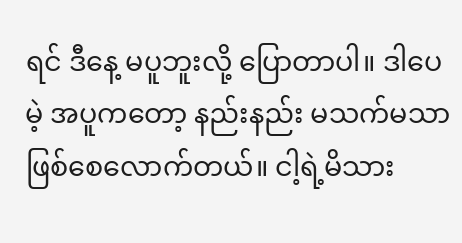ရင် ဒီနေ့ မပူဘူးလို့ ပြောတာပါ။ ဒါပေမဲ့ အပူကတော့ နည်းနည်း မသက်မသာ ဖြစ်စေလောက်တယ်။ ငါ့ရဲ့မိသား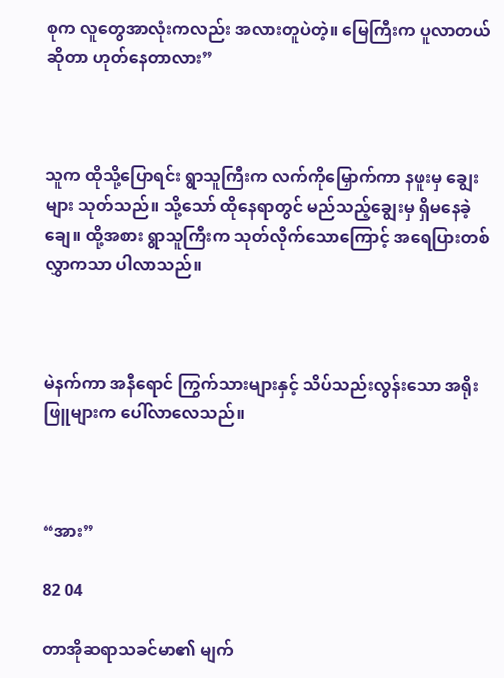စုက လူတွေအာလုံးကလည်း အလားတူပဲတဲ့။ မြေကြီးက ပူလာတယ်ဆိုတာ ဟုတ်နေတာလား”



သူက ထိုသို့ပြောရင်း ရွာသူကြီးက လက်ကိုမြှောက်ကာ နဖူးမှ ချွေးများ သုတ်သည်။ သို့သော် ထိုနေရာတွင် မည်သည့်ချွေးမှ ရှိမနေခဲ့ချေ။ ထို့အစား ရွာသူကြီးက သုတ်လိုက်သောကြောင့် အရေပြားတစ်လွှာကသာ ပါလာသည်။



မဲနက်ကာ အနီရောင် ကြွက်သားများနှင့် သိပ်သည်းလွန်းသော အရိုးဖြူများက ပေါ်လာလေသည်။



“အား”

82 04

တာအိုဆရာသခင်မာ၏ မျက်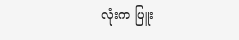လုံးက ပြူး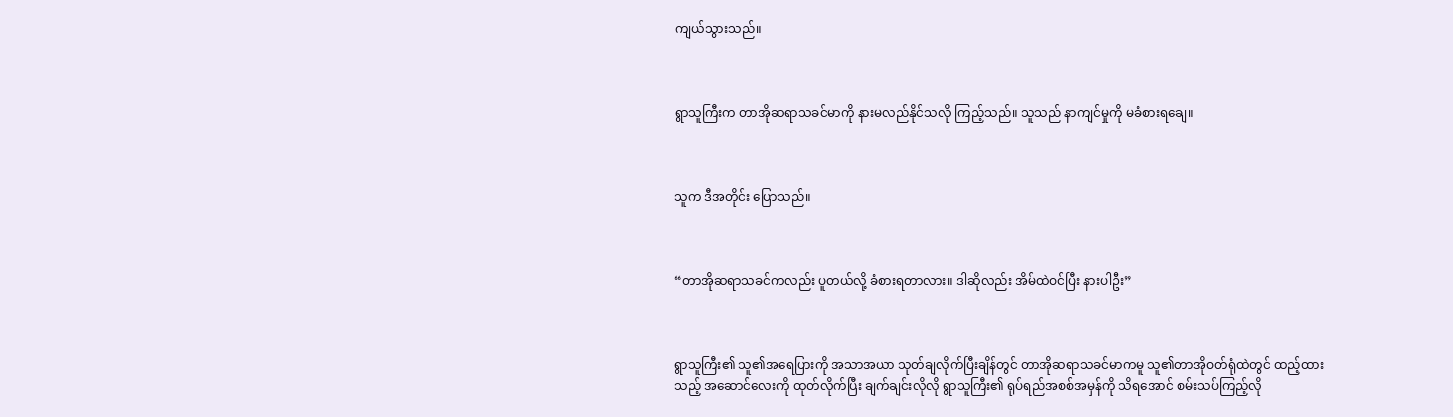ကျယ်သွားသည်။



ရွာသူကြီးက တာအိုဆရာသခင်မာကို နားမလည်နိုင်သလို ကြည့်သည်။ သူသည် နာကျင်မှုကို မခံစားရချေ။



သူက ဒီအတိုင်း ပြောသည်။



“တာအိုဆရာသခင်ကလည်း ပူတယ်လို့ ခံစားရတာလား။ ဒါဆိုလည်း အိမ်ထဲဝင်ပြီး နားပါဦး”



ရွာသူကြီး၏ သူ၏အရေပြားကို အသာအယာ သုတ်ချလိုက်ပြီးချိန်တွင် တာအိုဆရာသခင်မာကမူ သူ၏တာအိုဝတ်ရုံထဲတွင် ထည့်ထားသည့် အဆောင်လေးကို ထုတ်လိုက်ပြီး ချက်ချင်းလိုလို ရွာသူကြီး၏ ရုပ်ရည်အစစ်အမှန်ကို သိရအောင် စမ်းသပ်ကြည့်လို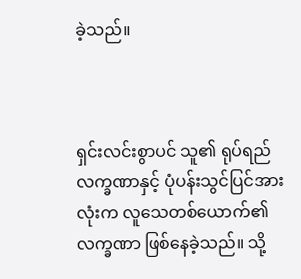ခဲ့သည်။



ရှင်းလင်းစွာပင် သူ၏ ရုပ်ရည်လက္ခဏာနှင့် ပုံပန်းသွင်ပြင်အားလုံးက လူသေတစ်ယောက်၏ လက္ခဏာ ဖြစ်နေခဲ့သည်။ သို့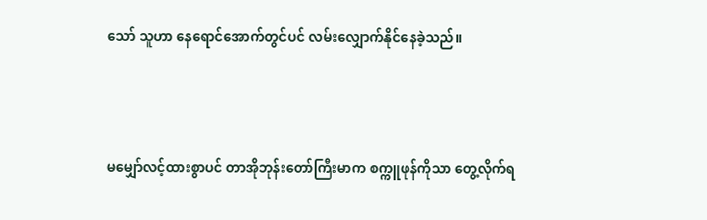သော် သူဟာ နေရောင်အောက်တွင်ပင် လမ်းလျှောက်နိုင်နေခဲ့သည်။



မမျှော်လင့်ထားစွာပင် တာအိုဘုန်းတော်ကြီးမာက စက္ကူဖုန်ကိုသာ တွေ့လိုက်ရ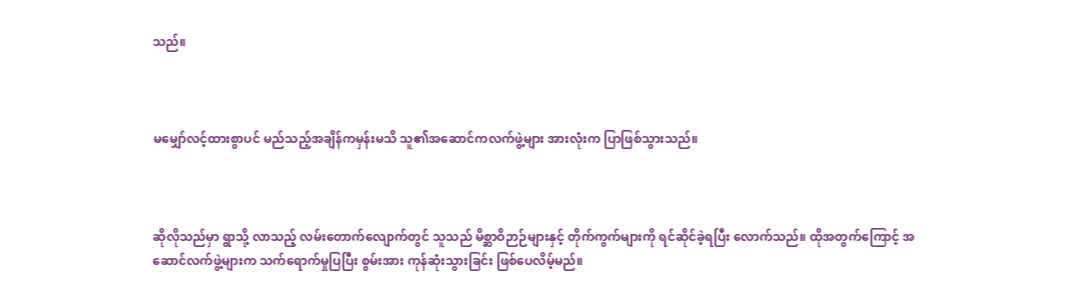သည်။



မမျှော်လင့်ထားစွာပင် မည်သည့်အချိန်ကမှန်းမသိ သူ၏အဆောင်ကလက်ဖွဲ့များ အားလုံးက ပြာဖြစ်သွားသည်။



ဆိုလိုသည်မှာ ရွာသို့ လာသည့် လမ်းတောက်လျောက်တွင် သူသည် မိစ္ဆာဝိဉာဉ်များနှင့် တိုက်ကွက်များကို ရင်ဆိုင်ခဲ့ရပြီး လောက်သည်။ ထိုအတွက်ကြောင့် အဆောင်လက်ဖွဲ့များက သက်ရောက်မှုပြပြီး စွမ်းအား ကုန်ဆုံးသွားခြင်း ဖြစ်ပေလိမ့်မည်။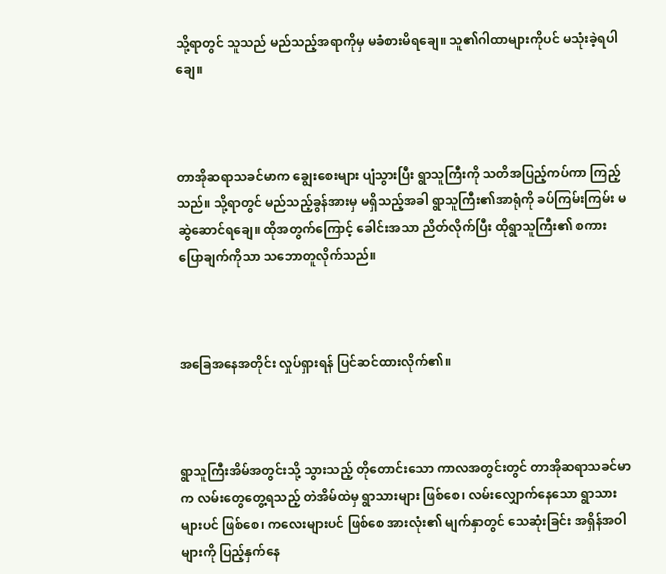သို့ရာတွင် သူသည် မည်သည့်အရာကိုမှ မခံစားမိရချေ။ သူ၏ဂါထာများကိုပင် မသုံးခဲ့ရပါချေ။



တာအိုဆရာသခင်မာက ချွေးစေးများ ပျံသွားပြီး ရွာသူကြီးကို သတိအပြည့်ကပ်ကာ ကြည့်သည်။ သို့ရာတွင် မည်သည့်ခွန်အားမှ မရှိသည့်အခါ ရွာသူကြီး၏အာရုံကို ခပ်ကြမ်းကြမ်း မဆွဲဆောင်ရချေ။ ထိုအတွက်ကြောင့် ခေါင်းအသာ ညိတ်လိုက်ပြီး ထိုရွာသူကြီး၏ စကားပြောချက်ကိုသာ သဘောတူလိုက်သည်။



အခြေအနေအတိုင်း လှုပ်ရှားရန် ပြင်ဆင်ထားလိုက်၏။



ရွာသူကြီးအိမ်အတွင်းသို့ သွားသည့် တိုတောင်းသော ကာလအတွင်းတွင် တာအိုဆရာသခင်မာက လမ်းတွေတွေ့ရသည့် တဲအိမ်ထဲမှ ရွာသားများ ဖြစ်စေ၊ လမ်းလျှောက်နေသော ရွာသားများပင် ဖြစ်စေ၊ ကလေးများပင် ဖြစ်စေ အားလုံး၏ မျက်နှာတွင် သေဆုံးခြင်း အရှိန်အဝါများကို ပြည့်နှက်နေ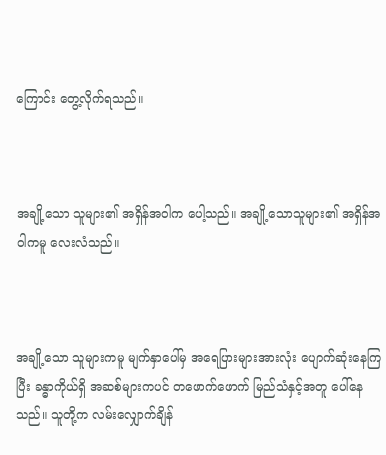ကြောင်း တွေ့လိုက်ရသည်။



အချို့သော သူများ၏ အရှိန်အဝါက ပေါ့သည်။ အချို့သောသူများ၏ အရှိန်အဝါကမူ လေးလံသည်။



အချို့သော သူများကမူ မျက်နှာပေါ်မှ အရေပြားများအားလုံး ပျောက်ဆုံးနေကြပြီး ခန္ဓာကိုယ်ရှိ အဆစ်များကပင် တဖောက်ဖောက် မြည်သံနှင့်အတူ ပေါ်နေသည်။ သူတို့က လမ်းလျှောက်ချိန်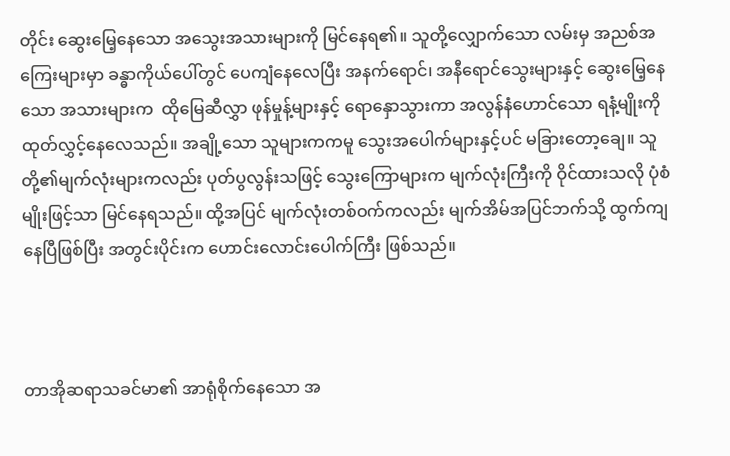တိုင်း ဆွေးမြေ့နေသော အသွေးအသားများကို မြင်နေရ၏။ သူတို့လျှောက်သော လမ်းမှ အညစ်အကြေးများမှာ ခန္ဓာကိုယ်ပေါ်တွင် ပေကျံနေလေပြီး အနက်ရောင်၊ အနီရောင်သွေးများနှင့် ဆွေးမြေ့နေသော အသားများက  ထိုမြေဆီလွှာ ဖုန်မှုန့်များနှင့် ရောနှောသွားကာ အလွန်နံဟောင်သော ရနံ့မျိုးကို ထုတ်လွှင့်နေလေသည်။ အချို့‌သော သူများကကမူ သွေးအပေါက်များနှင့်ပင် မခြားတော့ချေ။ သူတို့၏မျက်လုံးများကလည်း ပုတ်ပွလွန်းသဖြင့် သွေးကြောများက မျက်လုံးကြီးကို ဝိုင်ထားသလို ပုံစံမျိုးဖြင့်သာ မြင်နေရသည်။ ထို့အပြင် မျက်လုံးတစ်ဝက်ကလည်း မျက်အိမ်အပြင်ဘက်သို့ ထွက်ကျနေပြီဖြစ်ပြီး အတွင်းပိုင်းက ဟောင်းလောင်းပေါက်ကြီး ဖြစ်သည်။



တာအိုဆရာသခင်မာ၏ အာရုံစိုက်နေသော အ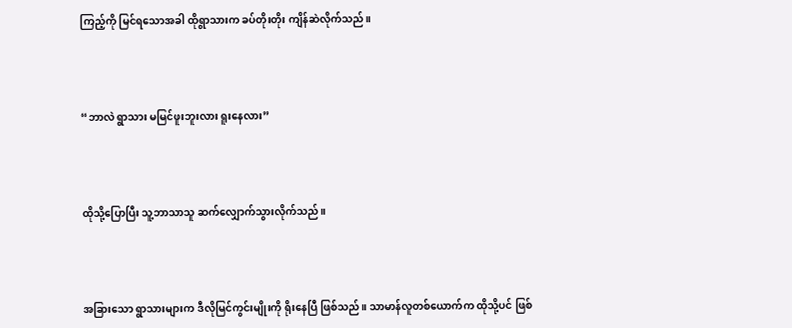ကြည့်ကို မြင်ရသောအခါ ထိုရွာသားက ခပ်တိုးတိုး ကျိန်ဆဲလိုက်သည်။



“ဘာလဲ ရွာသား မမြင်ဖူးဘူးလား ရူးနေလား”



ထိုသို့ပြောပြီး သူ့ဘာသာသူ ဆက်လျှောက်သွားလိုက်သည်။



အခြားသော ရွာသားများက ဒီလိုမြင်ကွင်းမျိုးကို ရိုးနေပြီ ဖြစ်သည်။ သာမာန်လူတစ်ယောက်က ထိုသို့ပင် ဖြစ်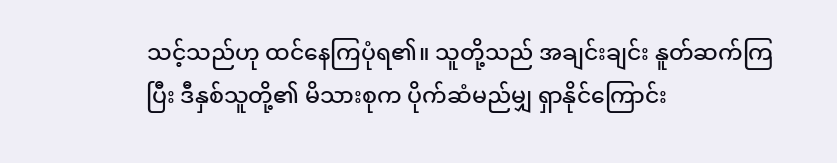သင့်သည်ဟု ထင်နေကြပုံရ၏။ သူတို့သည် အချင်းချင်း နူတ်ဆက်ကြပြီး ဒီနှစ်သူတို့၏ မိသားစုက ပိုက်ဆံမည်မျှ ရှာနိုင်ကြောင်း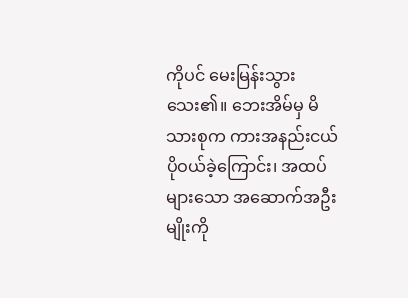ကိုပင် မေးမြန်းသွားသေး၏။ ဘေးအိမ်မှ မိသားစုက ကားအနည်းငယ် ပိုဝယ်ခဲ့ကြောင်း၊ အထပ်များသော အဆောက်အဦးမျိုးကို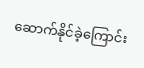ဆောက်နိုင်ခဲ့ကြောင်း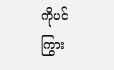ကိုပင် ကြွား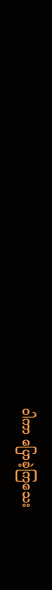ဝါကာ ပြောခဲ့ကြသေး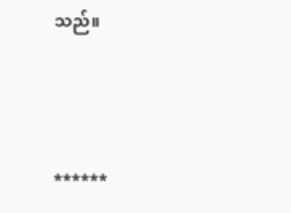သည်။



******